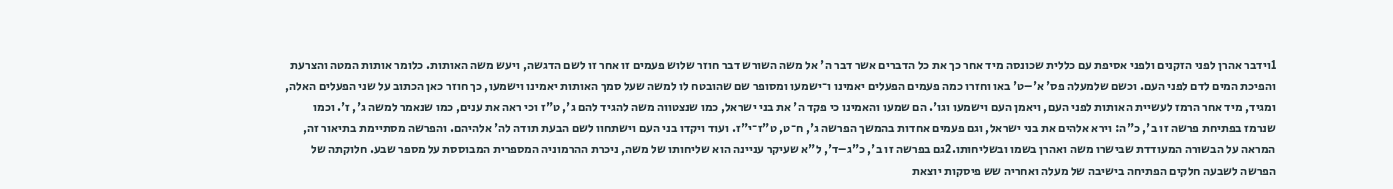1וידבר אהרן לפני הזקנים ולפני אסיפת עם כללית שכונסה מיד אחר כך את כל הדברים אשר דבר ה' אל משה השורש דבר חוזר שלוש פעמים זו אחר זו לשם הדגשה, ויעש משה האותות. כלומר אותות המטה והצרעת והפיכת המים לדם לפני העם. וכשם שלמעלה פס' א'–ט' באו וחזרו כמה פעמים הפעלים יאמינו ו־ישמעו ומסופר שם שהובטח לו למשה שעל סמך האותות יאמינו וישמעו, כך חוזר כאן הכתוב על שני הפעלים האלה, ומגיד, מיד אחר הרמז לעשיית האותות לפני העם, ויאמן העם וישמעו וגו'. הם שמעו והאמינו כי פקד ה' את בני ישראל, כמו שנצטווה משה להגיד להם ג', ט"ז וכי ראה את ענים, כמו שנאמר למשה ג', ז'. וכמו שנרמז בפתיחת פרשה זו ב', כ"ה: וירא אלהים את בני ישראל, וגם פעמים אחדות בהמשך הפרשה ג', ח־ט, ט"ז־י"ז. ועוד ויקדו בני העם וישתחוו לשם הבעת תודה לה' אלהיהם. והפרשה מסתיימת בתיאור זה, המראה על הבשורה המעודדת שבישרו משה ואהרן בשמו ובשליחותו.2גם בפרשה זו ב', כ"ג–ד', ל"א שעיקר עניינה הוא שליחותו של משה, ניכרת ההרמוניה המספרית המבוססת על מספר שבע. חלוקתה של הפרשה לשבעה חלקים הפתיחה בישיבה של מעלה ואחריה שש פיסקות יוצאת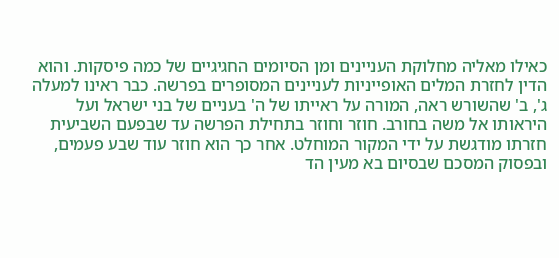כאילו מאליה מחלוקת העניינים ומן הסיומים החגיגיים של כמה פיסקות. והוא הדין לחזרת המלים האופייניות לעניינים המסופרים בפרשה. כבר ראינו למעלה ג', ב' שהשורש ראה, המורה על ראייתו של ה' בעניים של בני ישראל ועל היראותו אל משה בחורב. חוזר וחוזר בתחילת הפרשה עד שבפעם השביעית חזרתו מודגשת על ידי המקור המוחלט. אחר כך הוא חוזר עוד שבע פעמים, ובפסוק המסכם שבסיום בא מעין הד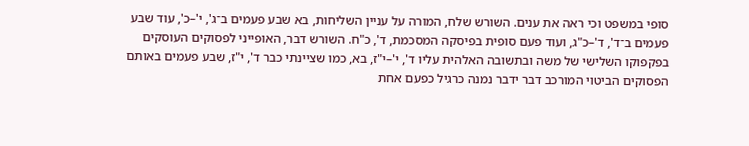סופי במשפט וכי ראה את ענים. השורש שלח, המורה על עניין השליחות, בא שבע פעמים ב־ג', י'–כ', עוד שבע פעמים ב־ד', ד'–כ"ג, ועוד פעם סופית בפיסקה המסכמת, ד', כ"ח. השורש דבר, האופייני לפסוקים העוסקים בפקפוקו השלישי של משה ובתשובה האלהית עליו ד', י'–י"ז, בא, כמו שציינתי כבר ד', י"ז, שבע פעמים באותם הפסוקים הביטוי המורכב דבר ידבר נמנה כרגיל כפעם אחת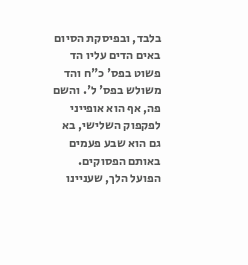בלבד, ובפיסקת הסיום באים הדים עליו הד פשוט בפס' כ"ח והד משולש בפס' ל'. והשם פה, אף הוא אופייני לפקפוק השלישי, בא גם הוא שבע פעמים באותם הפסוקים. הפועל הלך, שעניינו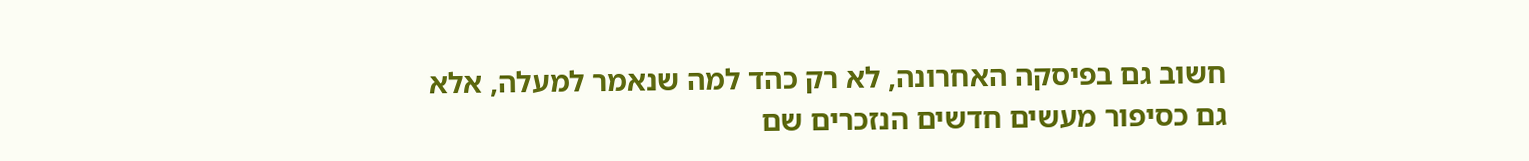חשוב גם בפיסקה האחרונה, לא רק כהד למה שנאמר למעלה, אלא גם כסיפור מעשים חדשים הנזכרים שם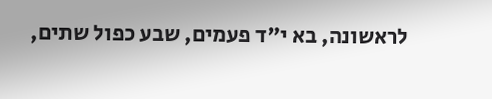לראשונה, בא י"ד פעמים, שבע כפול שתים,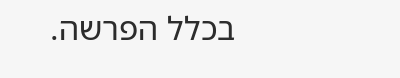בכלל הפרשה.